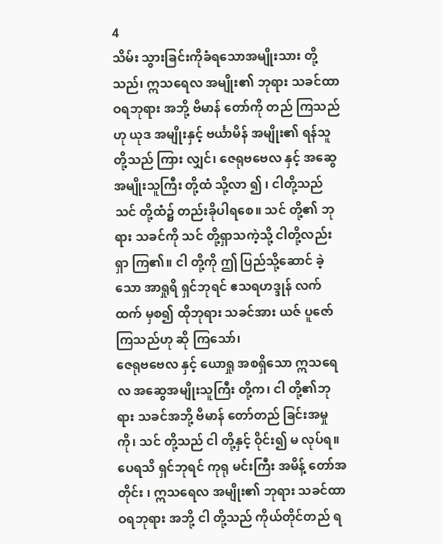4
သိမ်း သွားခြင်းကိုခံရသောအမျိုးသား တို့သည်၊ ဣသရေလ အမျိုး၏ ဘုရား သခင်ထာဝရဘုရား အဘို့ ဗိမာန် တော်ကို တည် ကြသည်ဟု ယုဒ အမျိုးနှင့် ဗင်္ယာမိန် အမျိုး၏ ရန်သူ တို့သည် ကြား လျှင်၊ ဇေရုဗဗေလ နှင့် အဆွေအမျိုးသူကြီး တို့ထံ သို့လာ ၍ ၊ ငါတို့သည် သင် တို့ထံ၌ တည်းခိုပါရစေ။ သင် တို့၏ ဘုရား သခင်ကို သင် တို့ရှာသကဲ့သို့ ငါတို့လည်း ရှာ ကြ၏။ ငါ တို့ကို ဤ ပြည်သို့ဆောင် ခဲ့သော အာရှုရိ ရှင်ဘုရင် ဧသရဟဒ္ဒုန် လက်ထက် မှစ၍ ထိုဘုရား သခင်အား ယဇ် ပူဇော်ကြသည်ဟု ဆို ကြသော်၊
ဇေရုဗဗေလ နှင့် ယောရှု အစရှိသော ဣသရေလ အဆွေအမျိုးသူကြီး တို့က၊ ငါ တို့၏ဘုရား သခင်အဘို့ ဗိမာန် တော်တည် ခြင်းအမှုကို၊ သင် တို့သည် ငါ တို့နှင့် ဝိုင်း၍ မ လုပ်ရ။ ပေရသိ ရှင်ဘုရင် ကုရု မင်းကြီး အမိန့် တော်အတိုင်း ၊ ဣသရေလ အမျိုး၏ ဘုရား သခင်ထာဝရဘုရား အဘို့ ငါ တို့သည် ကိုယ်တိုင်တည် ရ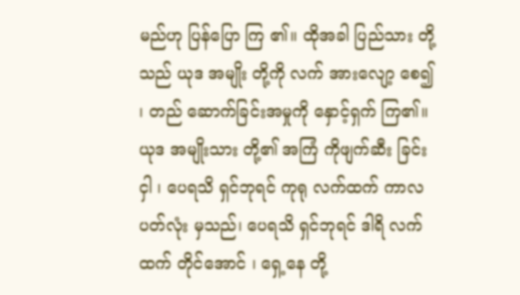မည်ဟု ပြန်ပြော ကြ ၏။ ထိုအခါ ပြည်သား တို့သည် ယုဒ အမျိုး တို့ကို လက် အားလျော့ စေ၍ ၊ တည် ဆောက်ခြင်းအမှုကို နှောင့်ရှက် ကြ၏။ ယုဒ အမျိုးသား တို့၏ အကြံ ကိုဖျက်ဆီး ခြင်းငှါ ၊ ပေရသိ ရှင်ဘုရင် ကုရု လက်ထက် ကာလပတ်လုံး မှသည်၊ ပေရသိ ရှင်ဘုရင် ဒါရိ လက်ထက် တိုင်အောင် ၊ ရှေ့နေ တို့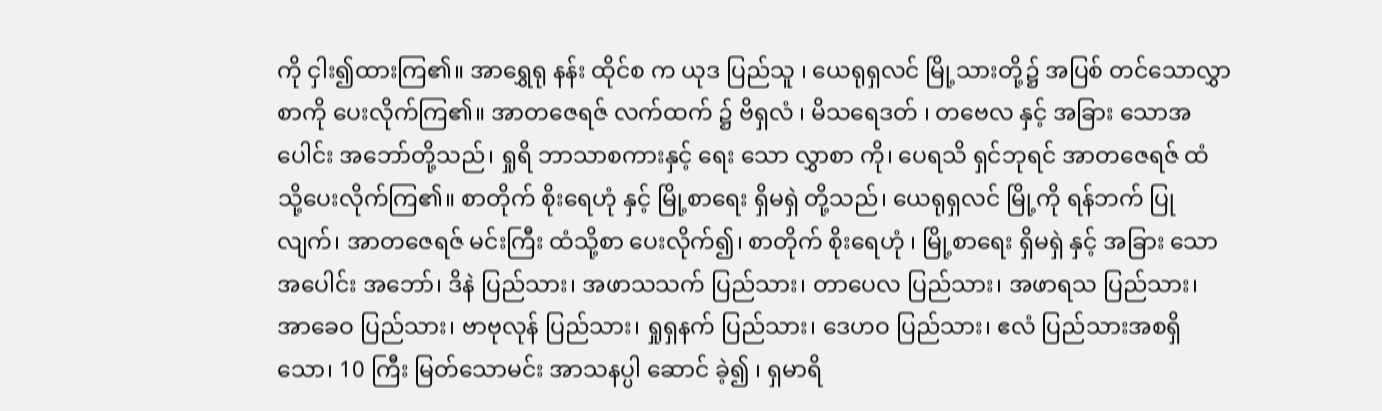ကို ငှါး၍ထားကြ၏။ အာရွှေရု နန်း ထိုင်စ က ယုဒ ပြည်သူ ၊ ယေရုရှလင် မြို့သားတို့၌ အပြစ် တင်သောလွှာစာကို ပေးလိုက်ကြ၏။ အာတဇေရဇ် လက်ထက် ၌ ဗိရှလံ ၊ မိသရေဒတ် ၊ တဗေလ နှင့် အခြား သောအပေါင်း အဘော်တို့သည်၊ ရှုရိ ဘာသာစကားနှင့် ရေး သော လွှာစာ ကို၊ ပေရသိ ရှင်ဘုရင် အာတဇေရဇ် ထံ သို့ပေးလိုက်ကြ၏။ စာတိုက် စိုးရေဟုံ နှင့် မြို့စာရေး ရှိမရှဲ တို့သည်၊ ယေရုရှလင် မြို့ကို ရန်ဘက် ပြုလျက်၊ အာတဇေရဇ် မင်းကြီး ထံသို့စာ ပေးလိုက်၍၊ စာတိုက် စိုးရေဟုံ ၊ မြို့စာရေး ရှိမရှဲ နှင့် အခြား သော အပေါင်း အဘော်၊ ဒိနဲ ပြည်သား၊ အဖာသသက် ပြည်သား၊ တာပေလ ပြည်သား၊ အဖာရသ ပြည်သား၊ အာခေဝ ပြည်သား၊ ဗာဗုလုန် ပြည်သား၊ ရှုရှနက် ပြည်သား၊ ဒေဟဝ ပြည်သား၊ ဧလံ ပြည်သားအစရှိသော၊ 10 ကြီး မြတ်သောမင်း အာသနပ္ပါ ဆောင် ခဲ့၍ ၊ ရှမာရိ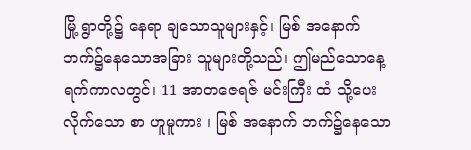မြို့ ရွာတို့၌ နေရာ ချသောသူများနှင့်၊ မြစ် အနောက် ဘက်၌နေသောအခြား သူများတို့သည်၊ ဤမည်သောနေ့ရက်ကာလတွင်၊ 11 အာတဇေရဇ် မင်းကြီး ထံ သို့ပေး လိုက်သော စာ ဟူမူကား ၊ မြစ် အနောက် ဘက်၌နေသော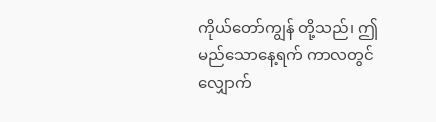ကိုယ်တော်ကျွန် တို့သည်၊ ဤ မည်သောနေ့ရက် ကာလတွင် လျှောက်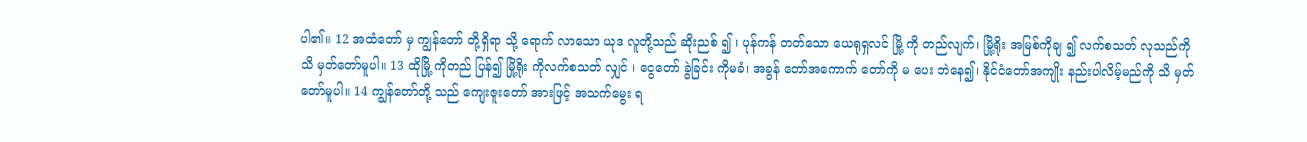ပါ၏။ 12 အထံတော် မှ ကျွန်တော် တို့ရှိရာ သို့ ရောက် လာသော ယုဒ လူတို့သည် ဆိုးညစ် ၍ ၊ ပုန်ကန် တတ်သော ယေရုရှလင် မြို့ ကို တည်လျက်၊ မြို့ရိုး အမြစ်ကိုချ ၍ လက်စသတ် လုသည်ကို သိ မှတ်တော်မူပါ။ 13 ထိုမြို့ ကိုတည် ပြန်၍ မြို့ရိုး ကိုလက်စသတ် လျှင် ၊ ငွေတော် ခွဲခြင်း ကိုမခံ၊ အခွန် တော်အကောက် တော်ကို မ ပေး ဘဲနေ၍၊ နိုင်ငံတော်အကျိုး နည်းပါလိမ့်မည်ကို သိ မှတ်တော်မူပါ။ 14 ကျွန်တော်တို့ သည် ကျေးဇူးတော် အားဖြင့် အသက်မွေး ရ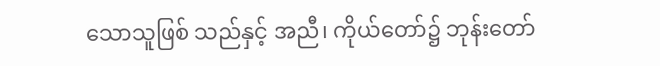သောသူဖြစ် သည်နှင့် အညီ၊ ကိုယ်တော်၌ ဘုန်းတော်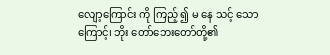လျော့ကြောင်း ကို ကြည့် ၍ မ နေ သင့် သောကြောင့်၊ ဘိုး တော်ဘေးတော်တို့၏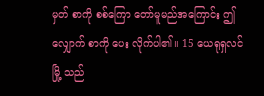မှတ် စာကို စစ်ကြော တော်မူမည်အကြောင်း ဤလျှောက် စာကို ပေး လိုက်ပါ၏။ 15 ယေရုရှလင်မြို့ သည်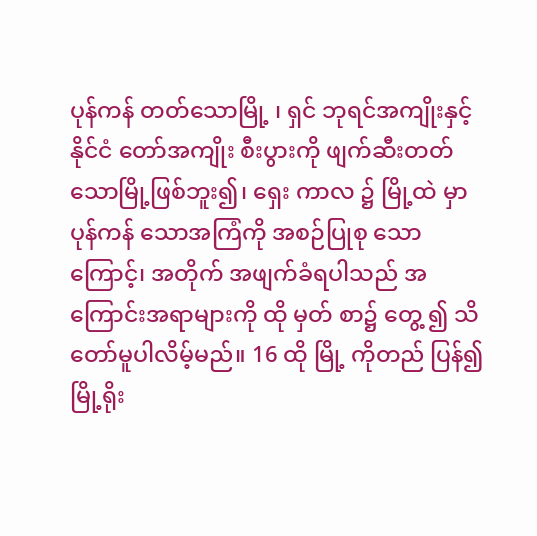ပုန်ကန် တတ်သောမြို့ ၊ ရှင် ဘုရင်အကျိုးနှင့် နိုင်ငံ တော်အကျိုး စီးပွားကို ဖျက်ဆီးတတ်သောမြို့ဖြစ်ဘူး၍၊ ရှေး ကာလ ၌ မြို့ထဲ မှာ ပုန်ကန် သောအကြံကို အစဉ်ပြုစု သောကြောင့်၊ အတိုက် အဖျက်ခံရပါသည် အကြောင်းအရာများကို ထို မှတ် စာ၌ တွေ့ ၍ သိ တော်မူပါလိမ့်မည်။ 16 ထို မြို့ ကိုတည် ပြန်၍ မြို့ရိုး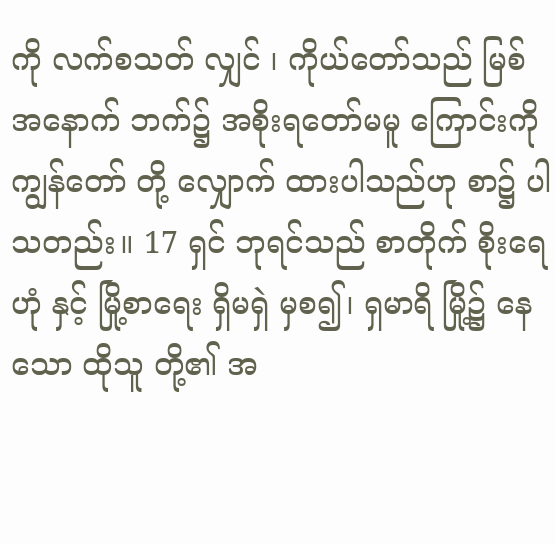ကို လက်စသတ် လျှင် ၊ ကိုယ်တော်သည် မြစ် အနောက် ဘက်၌ အစိုးရတော်မမူ ကြောင်းကို ကျွန်တော် တို့ လျှောက် ထားပါသည်ဟု စာ၌ ပါသတည်း။ 17 ရှင် ဘုရင်သည် စာတိုက် စိုးရေဟုံ နှင့် မြို့စာရေး ရှိမရှဲ မှစ၍၊ ရှမာရိ မြို့၌ နေ သော ထိုသူ တို့၏ အ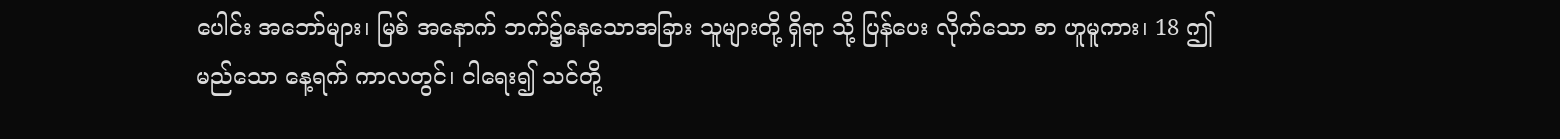ပေါင်း အဘော်များ၊ မြစ် အနောက် ဘက်၌နေသောအခြား သူများတို့ ရှိရာ သို့ ပြန်ပေး လိုက်သော စာ ဟူမူကား၊ 18 ဤ မည်သော နေ့ရက် ကာလတွင်၊ ငါရေး၍ သင်တို့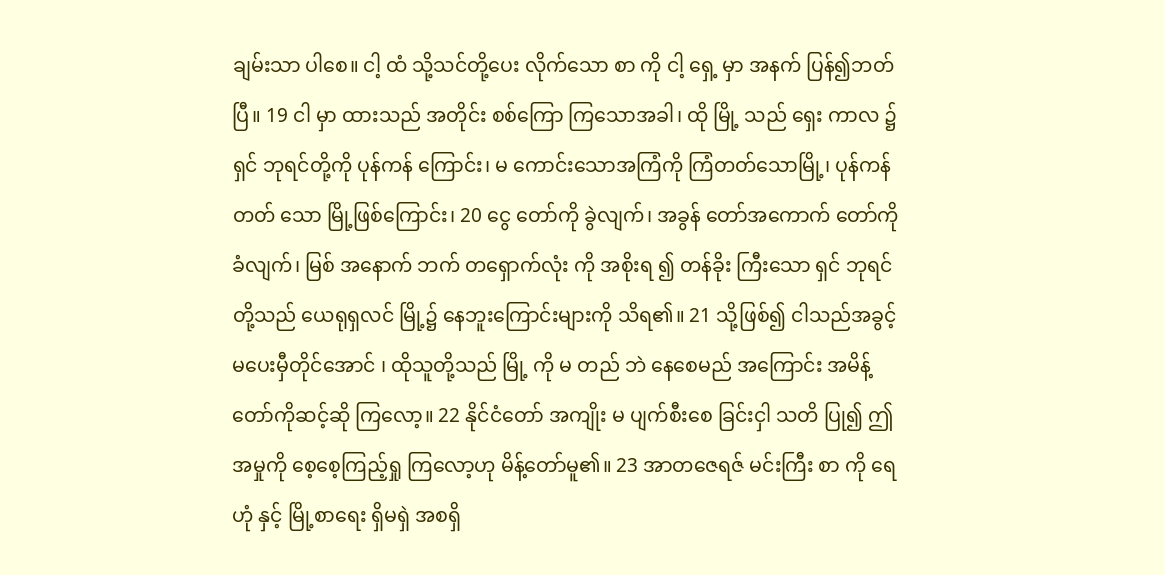ချမ်းသာ ပါစေ။ ငါ့ ထံ သို့သင်တို့ပေး လိုက်သော စာ ကို ငါ့ ရှေ့ မှာ အနက် ပြန်၍ဘတ် ပြီ။ 19 ငါ မှာ ထားသည် အတိုင်း စစ်ကြော ကြသောအခါ၊ ထို မြို့ သည် ရှေး ကာလ ၌ ရှင် ဘုရင်တို့ကို ပုန်ကန် ကြောင်း၊ မ ကောင်းသောအကြံကို ကြံတတ်သောမြို့၊ ပုန်ကန်တတ် သော မြို့ဖြစ်ကြောင်း၊ 20 ငွေ တော်ကို ခွဲလျက်၊ အခွန် တော်အကောက် တော်ကိုခံလျက်၊ မြစ် အနောက် ဘက် တရှောက်လုံး ကို အစိုးရ ၍ တန်ခိုး ကြီးသော ရှင် ဘုရင်တို့သည် ယေရုရှလင် မြို့၌ နေဘူးကြောင်းများကို သိရ၏။ 21 သို့ဖြစ်၍ ငါသည်အခွင့် မပေးမှီတိုင်အောင် ၊ ထိုသူတို့သည် မြို့ ကို မ တည် ဘဲ နေစေမည် အကြောင်း အမိန့် တော်ကိုဆင့်ဆို ကြလော့။ 22 နိုင်ငံတော် အကျိုး မ ပျက်စီးစေ ခြင်းငှါ သတိ ပြု၍ ဤ အမှုကို စေ့စေ့ကြည့်ရှု ကြလော့ဟု မိန့်တော်မူ၏။ 23 အာတဇေရဇ် မင်းကြီး စာ ကို ရေဟုံ နှင့် မြို့စာရေး ရှိမရှဲ အစရှိ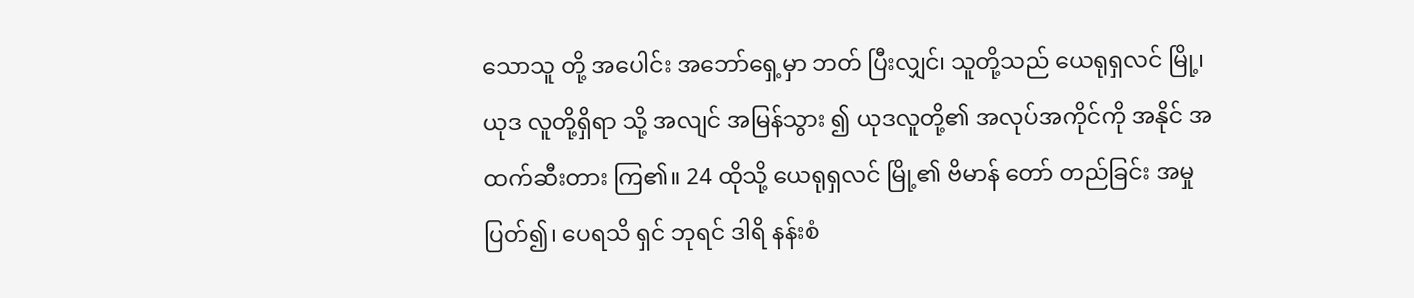သောသူ တို့ အပေါင်း အဘော်ရှေ့မှာ ဘတ် ပြီးလျှင်၊ သူတို့သည် ယေရုရှလင် မြို့၊ ယုဒ လူတို့ရှိရာ သို့ အလျင် အမြန်သွား ၍ ယုဒလူတို့၏ အလုပ်အကိုင်ကို အနိုင် အထက်ဆီးတား ကြ၏။ 24 ထိုသို့ ယေရုရှလင် မြို့၏ ဗိမာန် တော် တည်ခြင်း အမှုပြတ်၍၊ ပေရသိ ရှင် ဘုရင် ဒါရိ နန်းစံ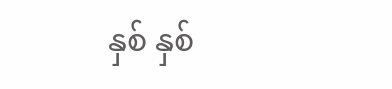နှစ် နှစ်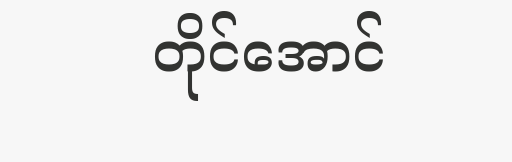တိုင်အောင်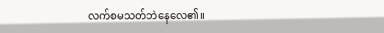လက်စမသတ်ဘဲနေလေ၏။